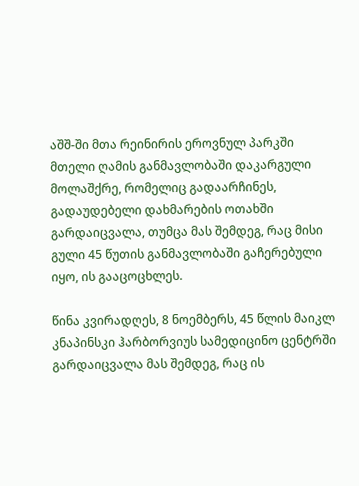აშშ-ში მთა რეინირის ეროვნულ პარკში მთელი ღამის განმავლობაში დაკარგული მოლაშქრე, რომელიც გადაარჩინეს, გადაუდებელი დახმარების ოთახში გარდაიცვალა, თუმცა მას შემდეგ, რაც მისი გული 45 წუთის განმავლობაში გაჩერებული იყო, ის გააცოცხლეს.

წინა კვირადღეს, 8 ნოემბერს, 45 წლის მაიკლ კნაპინსკი ჰარბორვიუს სამედიცინო ცენტრში გარდაიცვალა მას შემდეგ, რაც ის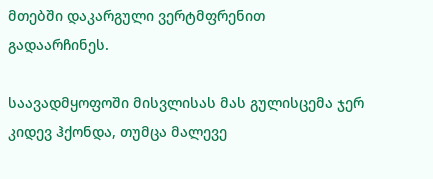მთებში დაკარგული ვერტმფრენით გადაარჩინეს.

საავადმყოფოში მისვლისას მას გულისცემა ჯერ კიდევ ჰქონდა, თუმცა მალევე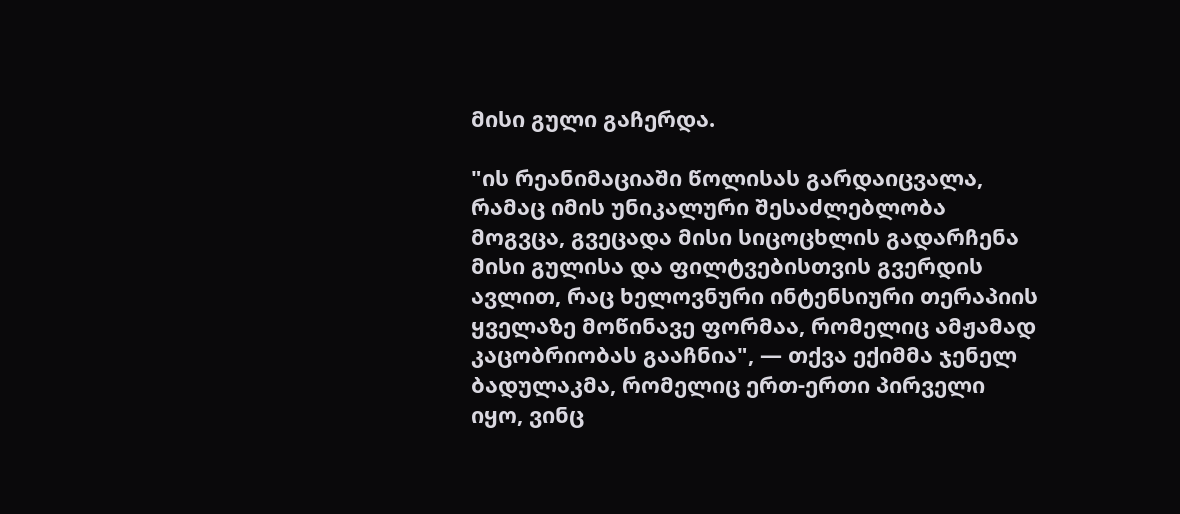მისი გული გაჩერდა.

"ის რეანიმაციაში წოლისას გარდაიცვალა, რამაც იმის უნიკალური შესაძლებლობა მოგვცა, გვეცადა მისი სიცოცხლის გადარჩენა მისი გულისა და ფილტვებისთვის გვერდის ავლით, რაც ხელოვნური ინტენსიური თერაპიის ყველაზე მოწინავე ფორმაა, რომელიც ამჟამად კაცობრიობას გააჩნია", — თქვა ექიმმა ჯენელ ბადულაკმა, რომელიც ერთ-ერთი პირველი იყო, ვინც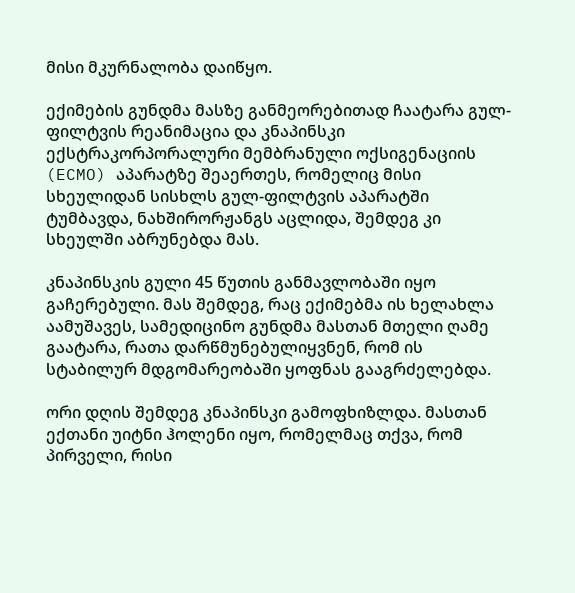მისი მკურნალობა დაიწყო.

ექიმების გუნდმა მასზე განმეორებითად ჩაატარა გულ-ფილტვის რეანიმაცია და კნაპინსკი ექსტრაკორპორალური მემბრანული ოქსიგენაციის (ECMO) აპარატზე შეაერთეს, რომელიც მისი სხეულიდან სისხლს გულ-ფილტვის აპარატში ტუმბავდა, ნახშირორჟანგს აცლიდა, შემდეგ კი სხეულში აბრუნებდა მას.

კნაპინსკის გული 45 წუთის განმავლობაში იყო გაჩერებული. მას შემდეგ, რაც ექიმებმა ის ხელახლა აამუშავეს, სამედიცინო გუნდმა მასთან მთელი ღამე გაატარა, რათა დარწმუნებულიყვნენ, რომ ის სტაბილურ მდგომარეობაში ყოფნას გააგრძელებდა.

ორი დღის შემდეგ კნაპინსკი გამოფხიზლდა. მასთან ექთანი უიტნი ჰოლენი იყო, რომელმაც თქვა, რომ პირველი, რისი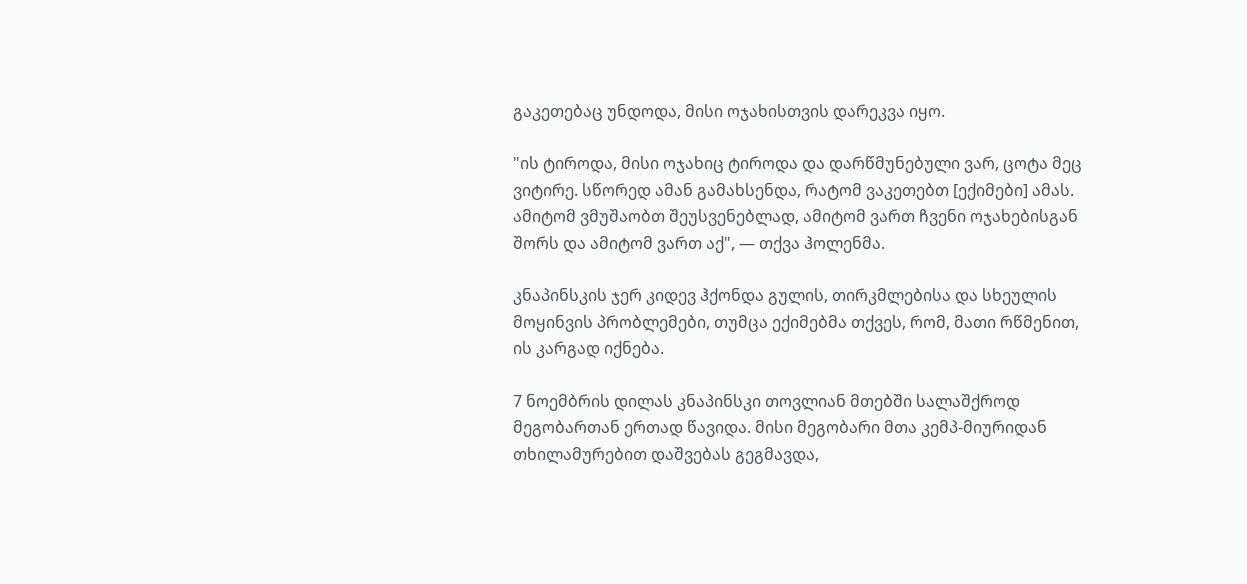გაკეთებაც უნდოდა, მისი ოჯახისთვის დარეკვა იყო.

"ის ტიროდა, მისი ოჯახიც ტიროდა და დარწმუნებული ვარ, ცოტა მეც ვიტირე. სწორედ ამან გამახსენდა, რატომ ვაკეთებთ [ექიმები] ამას. ამიტომ ვმუშაობთ შეუსვენებლად, ამიტომ ვართ ჩვენი ოჯახებისგან შორს და ამიტომ ვართ აქ", — თქვა ჰოლენმა.

კნაპინსკის ჯერ კიდევ ჰქონდა გულის, თირკმლებისა და სხეულის მოყინვის პრობლემები, თუმცა ექიმებმა თქვეს, რომ, მათი რწმენით, ის კარგად იქნება.

7 ნოემბრის დილას კნაპინსკი თოვლიან მთებში სალაშქროდ მეგობართან ერთად წავიდა. მისი მეგობარი მთა კემპ-მიურიდან თხილამურებით დაშვებას გეგმავდა,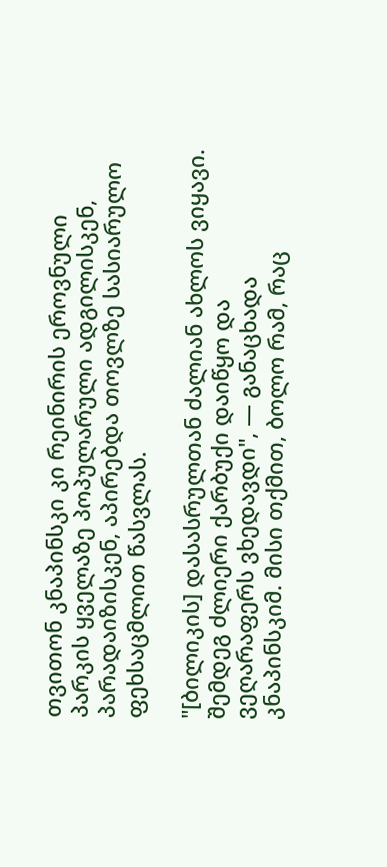თვითონ კნაპინსკი კი რეინირის ეროვნული პარკის ყველაზე პოპულარული ადგილისკენ, პარადაიზისკენ, აპირებდა თოვლზე სასიარულო ფეხსაცმლით წასვლას.

"[ბილიკის] დასასრულთან ძალიან ახლოს ვიყავი. შემდეგ ძლიერი ქარბუქი დაიწყო და ვეღარაფერს ვხედავდი", — განაცხადა კნაპინსკიმ. მისი თქმით, ბოლო რამ, რაც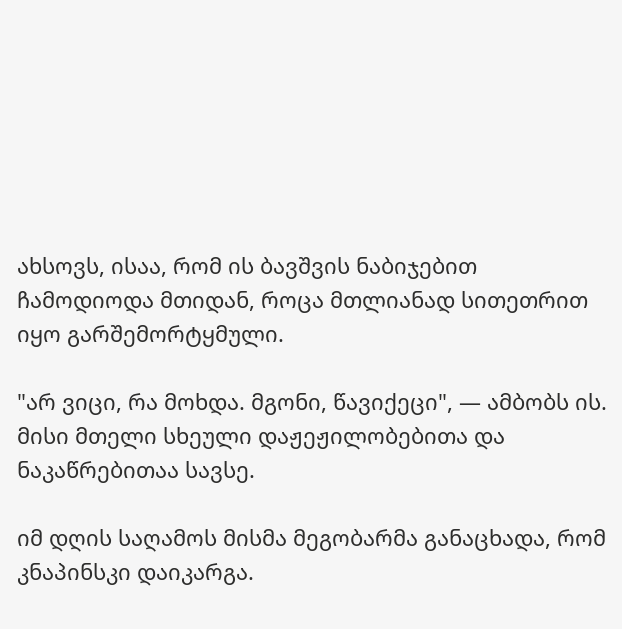ახსოვს, ისაა, რომ ის ბავშვის ნაბიჯებით ჩამოდიოდა მთიდან, როცა მთლიანად სითეთრით იყო გარშემორტყმული.

"არ ვიცი, რა მოხდა. მგონი, წავიქეცი", — ამბობს ის. მისი მთელი სხეული დაჟეჟილობებითა და ნაკაწრებითაა სავსე.

იმ დღის საღამოს მისმა მეგობარმა განაცხადა, რომ კნაპინსკი დაიკარგა.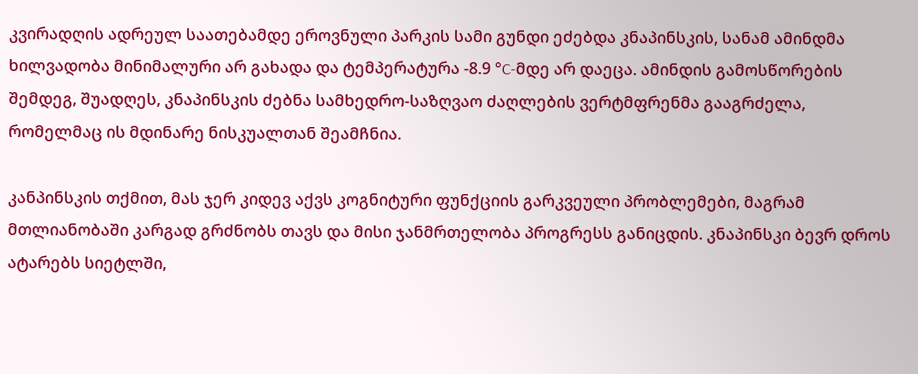კვირადღის ადრეულ საათებამდე ეროვნული პარკის სამი გუნდი ეძებდა კნაპინსკის, სანამ ამინდმა ხილვადობა მინიმალური არ გახადა და ტემპერატურა -8.9 °C-მდე არ დაეცა. ამინდის გამოსწორების შემდეგ, შუადღეს, კნაპინსკის ძებნა სამხედრო-საზღვაო ძაღლების ვერტმფრენმა გააგრძელა, რომელმაც ის მდინარე ნისკუალთან შეამჩნია.

კანპინსკის თქმით, მას ჯერ კიდევ აქვს კოგნიტური ფუნქციის გარკვეული პრობლემები, მაგრამ მთლიანობაში კარგად გრძნობს თავს და მისი ჯანმრთელობა პროგრესს განიცდის. კნაპინსკი ბევრ დროს ატარებს სიეტლში,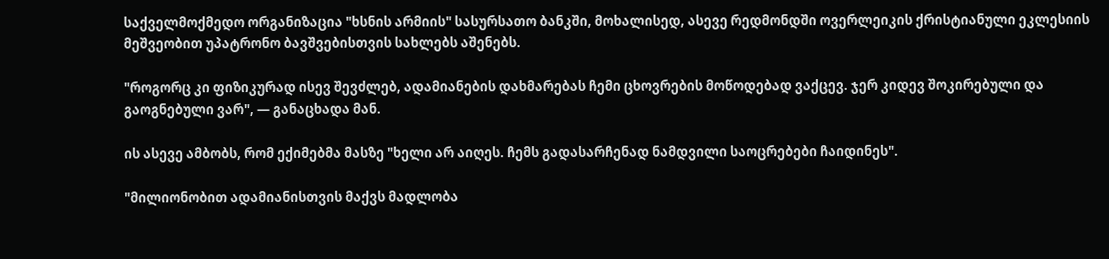საქველმოქმედო ორგანიზაცია "ხსნის არმიის" სასურსათო ბანკში, მოხალისედ, ასევე რედმონდში ოვერლეიკის ქრისტიანული ეკლესიის მეშვეობით უპატრონო ბავშვებისთვის სახლებს აშენებს.

"როგორც კი ფიზიკურად ისევ შევძლებ, ადამიანების დახმარებას ჩემი ცხოვრების მოწოდებად ვაქცევ. ჯერ კიდევ შოკირებული და გაოგნებული ვარ", — განაცხადა მან.

ის ასევე ამბობს, რომ ექიმებმა მასზე "ხელი არ აიღეს. ჩემს გადასარჩენად ნამდვილი საოცრებები ჩაიდინეს".

"მილიონობით ადამიანისთვის მაქვს მადლობა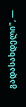გადასახდელი", —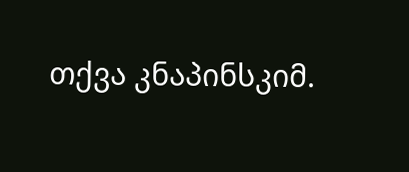თქვა კნაპინსკიმ.